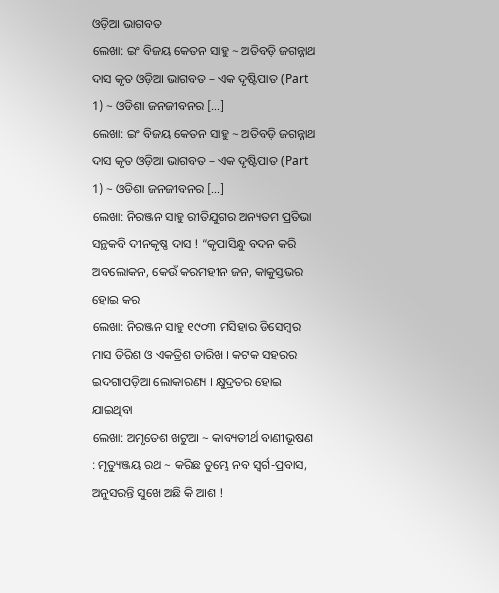ଓଡ଼ିଆ ଭାଗବତ
ଲେଖା: ଇଂ ବିଜୟ କେତନ ସାହୁ ~ ଅତିବଡ଼ି ଜଗନ୍ନାଥ ଦାସ କୃତ ଓଡ଼ିଆ ଭାଗବତ – ଏକ ଦୃଷ୍ଟିପାତ (Part 1) ~ ଓଡିଶା ଜନଜୀବନର […]
ଲେଖା: ଇଂ ବିଜୟ କେତନ ସାହୁ ~ ଅତିବଡ଼ି ଜଗନ୍ନାଥ ଦାସ କୃତ ଓଡ଼ିଆ ଭାଗବତ – ଏକ ଦୃଷ୍ଟିପାତ (Part 1) ~ ଓଡିଶା ଜନଜୀବନର […]
ଲେଖା: ନିରଞ୍ଜନ ସାହୁ ରୀତିଯୁଗର ଅନ୍ୟତମ ପ୍ରତିଭା ସନ୍ଥକବି ଦୀନକୃଷ୍ଣ ଦାସ ! “କୃପାସିନ୍ଧୁ ବଦନ କରି ଅବଲୋକନ, କେଉଁ କରମହୀନ ଜନ, କାକୁସ୍ତଭର ହୋଇ କର
ଲେଖା: ନିରଞ୍ଜନ ସାହୁ ୧୯୦୩ ମସିହାର ଡିସେମ୍ବର ମାସ ତିରିଶ ଓ ଏକତ୍ରିଶ ତାରିଖ । କଟକ ସହରର ଇଦଗାପଡ଼ିଆ ଲୋକାରଣ୍ୟ । କ୍ଷୁଦ୍ରତର ହୋଇ ଯାଇଥିବା
ଲେଖା: ଅମୃତେଶ ଖଟୁଆ ~ କାବ୍ୟତୀର୍ଥ ବାଣୀଭୂଷଣ : ମୃତ୍ୟୁଞ୍ଜୟ ରଥ ~ କରିଛ ତୁମ୍ଭେ ନବ ସ୍ବର୍ଗ-ପ୍ରବାସ, ଅନୁସରନ୍ତି ସୁଖେ ଅଛି କି ଆଶ !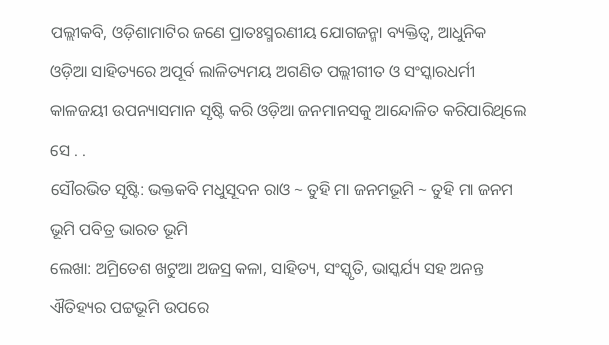ପଲ୍ଲୀକବି, ଓଡ଼ିଶାମାଟିର ଜଣେ ପ୍ରାତଃସ୍ମରଣୀୟ ଯୋଗଜନ୍ମା ବ୍ୟକ୍ତିତ୍ଵ, ଆଧୁନିକ ଓଡ଼ିଆ ସାହିତ୍ୟରେ ଅପୂର୍ବ ଲାଳିତ୍ୟମୟ ଅଗଣିତ ପଲ୍ଲୀଗୀତ ଓ ସଂସ୍କାରଧର୍ମୀ କାଳଜୟୀ ଉପନ୍ୟାସମାନ ସୃଷ୍ଟି କରି ଓଡ଼ିଆ ଜନମାନସକୁ ଆନ୍ଦୋଳିତ କରିପାରିଥିଲେ ସେ . .
ସୌରଭିତ ସୃଷ୍ଟି: ଭକ୍ତକବି ମଧୁସୂଦନ ରାଓ ~ ତୁହି ମା ଜନମଭୂମି ~ ତୁହି ମା ଜନମ ଭୂମି ପବିତ୍ର ଭାରତ ଭୂମି
ଲେଖା: ଅମ୍ରିତେଶ ଖଟୁଆ ଅଜସ୍ର କଳା, ସାହିତ୍ୟ, ସଂସ୍କୃତି, ଭାସ୍କର୍ଯ୍ୟ ସହ ଅନନ୍ତ ଐତିହ୍ୟର ପଟ୍ଟଭୂମି ଉପରେ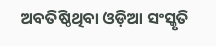ଅବତିଷ୍ଠିଥିବା ଓଡ଼ିଆ ସଂସ୍କୃତି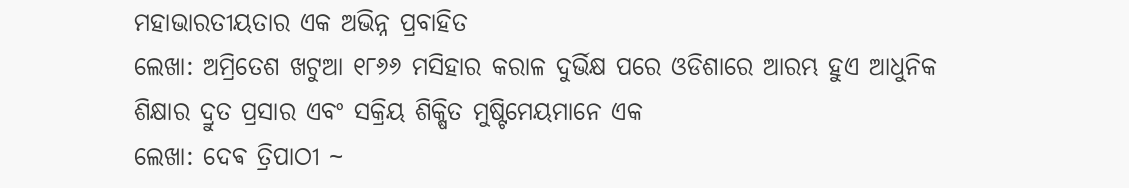ମହାଭାରତୀୟତାର ଏକ ଅଭିନ୍ନ ପ୍ରବାହିତ
ଲେଖା: ଅମ୍ରିତେଶ ଖଟୁଆ ୧୮୬୬ ମସିହାର କରାଳ ଦୁର୍ଭିକ୍ଷ ପରେ ଓଡିଶାରେ ଆରମ୍ଭ ହୁଏ ଆଧୁନିକ ଶିକ୍ଷାର ଦ୍ରୁତ ପ୍ରସାର ଏବଂ ସକ୍ରିୟ ଶିକ୍ଷିତ ମୁଷ୍ଟିମେୟମାନେ ଏକ
ଲେଖା: ଦେଵ ତ୍ରିପାଠୀ ~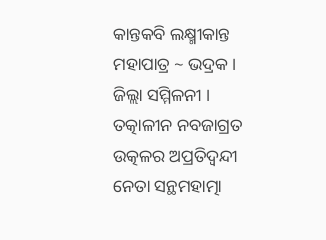କାନ୍ତକବି ଲକ୍ଷ୍ମୀକାନ୍ତ ମହାପାତ୍ର ~ ଭଦ୍ରକ । ଜିଲ୍ଲା ସମ୍ମିଳନୀ । ତତ୍କାଳୀନ ନବଜାଗ୍ରତ ଉତ୍କଳର ଅପ୍ରତିଦ୍ଵନ୍ଦୀ ନେତା ସନ୍ଥମହାତ୍ମା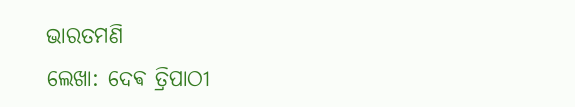ଭାରତମଣି
ଲେଖା: ଦେଵ ତ୍ରିପାଠୀ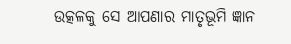ଉତ୍କଳକୁ ସେ ଆପଣାର ମାତୃଭୂମି ଜ୍ଞାନ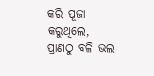କରି ପୂଜା କରୁଥିଲେ, ପ୍ରାଣଠୁ ବଳି ଭଲ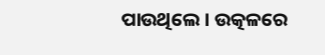ପାଉଥିଲେ । ଉତ୍କଳରେ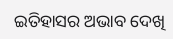ଇତିହାସର ଅଭାବ ଦେଖି